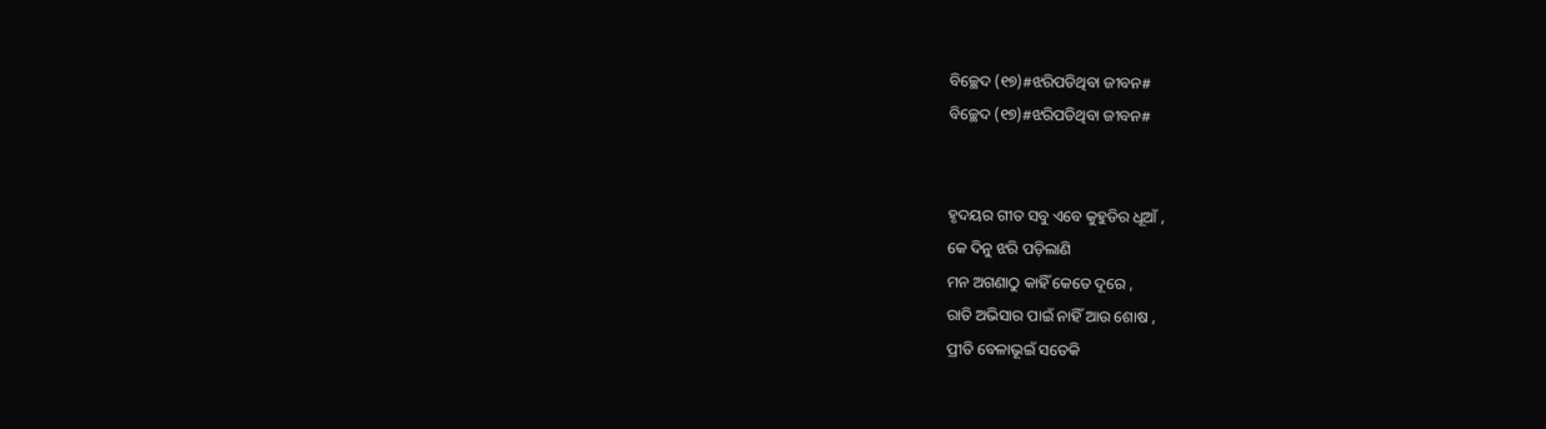ବିଚ୍ଛେଦ (୧୭)#ଝରିପଡିଥିବା ଜୀବନ#
ବିଚ୍ଛେଦ (୧୭)#ଝରିପଡିଥିବା ଜୀବନ#


ହୃଦୟର ଗୀତ ସବୁ ଏବେ କୁହୁଡିର ଧୂଆଁ ,
କେ ଦିନୁ ଝରି ପଡ଼ିଲାଣି
ମନ ଅଗଣାଠୁ କାହିଁ କେତେ ଦୂରେ ,
ରାତି ଅଭିସାର ପାଇଁ ନାହିଁ ଆଉ ଶୋଷ ,
ପ୍ରୀତି ବେଳାଭୂଇଁ ସତେକି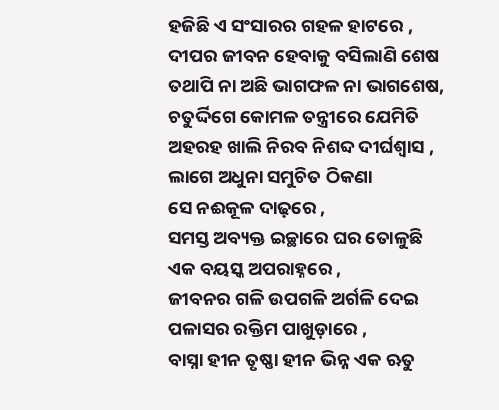ହଜିଛି ଏ ସଂସାରର ଗହଳ ହାଟରେ ,
ଦୀପର ଜୀବନ ହେବାକୁ ବସିଲାଣି ଶେଷ
ତଥାପି ନା ଅଛି ଭାଗଫଳ ନା ଭାଗଶେଷ,
ଚତୁର୍ଦ୍ଦିଗେ କୋମଳ ତନ୍ତ୍ରୀରେ ଯେମିତି
ଅହରହ ଖାଲି ନିରବ ନିଶବ୍ଦ ଦୀର୍ଘଶ୍ଵାସ ,
ଲାଗେ ଅଧୁନା ସମୁଚିତ ଠିକଣା
ସେ ନଈକୂଳ ଦାଢ଼ରେ ,
ସମସ୍ତ ଅବ୍ୟକ୍ତ ଇଚ୍ଛାରେ ଘର ତୋଳୁଛି
ଏକ ବୟସ୍କ ଅପରାହ୍ନରେ ,
ଜୀବନର ଗଳି ଉପଗଳି ଅର୍ଗଳି ଦେଇ
ପଳାସର ରକ୍ତିମ ପାଖୁଡ଼ାରେ ,
ବାସ୍ନା ହୀନ ତୃଷ୍ଣା ହୀନ ଭିନ୍ନ ଏକ ଋତୁ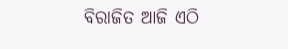ବିରାଜିତ ଆଜି ଏଠି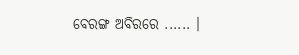ବେରଙ୍ଗ ଅବିରରେ ...... ।